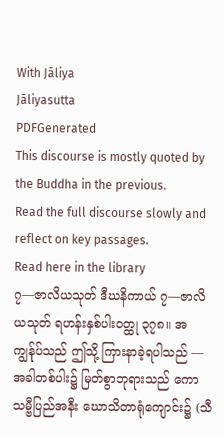With Jāliya
Jāliyasutta
PDFGenerated
This discourse is mostly quoted by the Buddha in the previous.
Read the full discourse slowly and reflect on key passages.
Read here in the library
၇—ဇာလိယသုတ် ဒီဃနိကာယ် ၇—ဇာလိယသုတ် ရဟန်းနှစ်ပါးဝတ္ထု ၃၇၈။ အကျွန်ုပ်သည် ဤသို့ ကြားနာခဲ့ရပါသည် —
အခါတစ်ပါး၌ မြတ်စွာဘုရားသည် ကောသမ္ဗီပြည်အနီး ဃောသိတာရုံကျောင်း၌ (သီ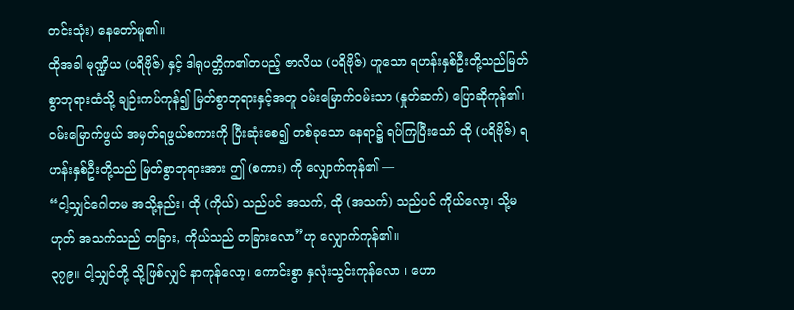တင်းသုံး) နေတော်မူ၏။
ထိုအခါ မုဏ္ဍိယ (ပရိဗိုဇ်) နှင့် ဒါရုပတ္တိက၏တပည့် ဇာလိယ (ပရိဗိုဇ်) ဟူသော ရဟန်းနှစ်ဦးတို့သည်မြတ်စွာဘုရားထံသို့ ချဉ်းကပ်ကုန်၍ မြတ်စွာဘုရားနှင့်အတူ ဝမ်းမြောက်ဝမ်းသာ (နှုတ်ဆက်) ပြောဆိုကုန်၏၊ ဝမ်းမြောက်ဖွယ် အမှတ်ရဖွယ်စကားကို ပြီးဆုံးစေ၍ တစ်ခုသော နေရာ၌ ရပ်ကြပြီးသော် ထို (ပရိဗိုဇ်) ရဟန်းနှစ်ဦးတို့သည် မြတ်စွာဘုရားအား ဤ (စကား) ကို လျှောက်ကုန်၏ —
“ငါ့သျှင်ဂေါတမ အသို့နည်း၊ ထို (ကိုယ်) သည်ပင် အသက်, ထို (အသက်) သည်ပင် ကိုယ်လော့၊ သို့မဟုတ် အသက်သည် တခြား, ကိုယ်သည် တခြားလော”ဟု လျှောက်ကုန်၏။
၃၇၉။ ငါ့သျှင်တို့ သို့ဖြစ်လျှင် နာကုန်လော့၊ ကောင်းစွာ နှလုံးသွင်းကုန်လော ၊ ဟော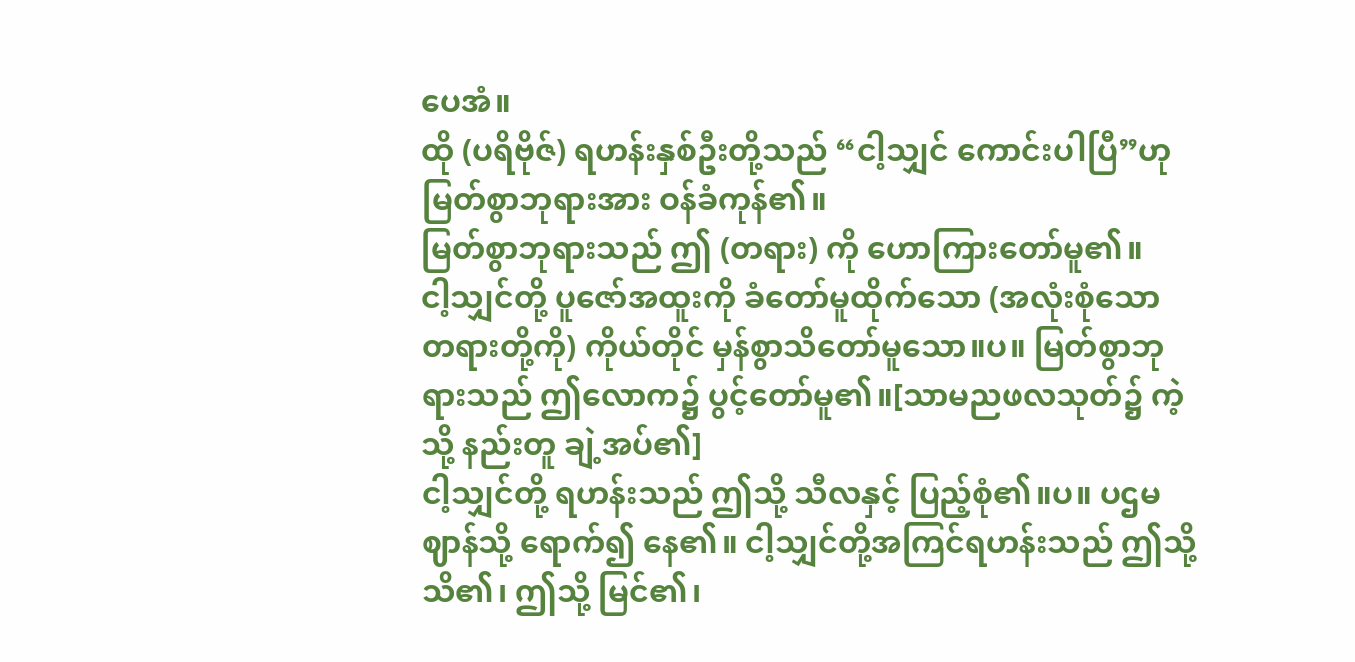ပေအံ။
ထို (ပရိဗိုဇ်) ရဟန်းနှစ်ဦးတို့သည် “ငါ့သျှင် ကောင်းပါပြီ”ဟု မြတ်စွာဘုရားအား ဝန်ခံကုန်၏။
မြတ်စွာဘုရားသည် ဤ (တရား) ကို ဟောကြားတော်မူ၏။
ငါ့သျှင်တို့ ပူဇော်အထူးကို ခံတော်မူထိုက်သော (အလုံးစုံသော တရားတို့ကို) ကိုယ်တိုင် မှန်စွာသိတော်မူသော။ပ။ မြတ်စွာဘုရားသည် ဤလောက၌ ပွင့်တော်မူ၏။[သာမညဖလသုတ်၌ ကဲ့သို့ နည်းတူ ချဲ့အပ်၏]
ငါ့သျှင်တို့ ရဟန်းသည် ဤသို့ သီလနှင့် ပြည့်စုံ၏။ပ။ ပဌမဈာန်သို့ ရောက်၍ နေ၏။ ငါ့သျှင်တို့အကြင်ရဟန်းသည် ဤသို့ သိ၏၊ ဤသို့ မြင်၏၊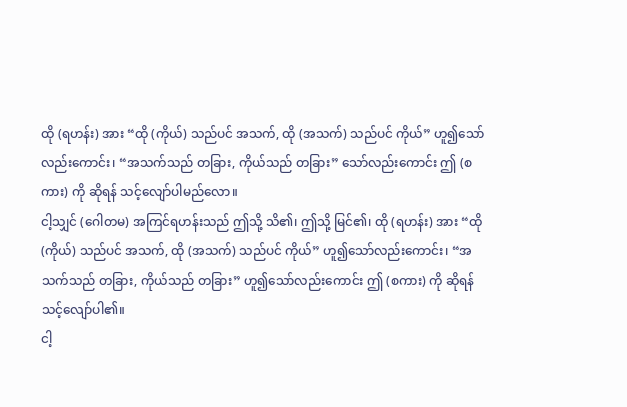ထို (ရဟန်း) အား “ထို (ကိုယ်) သည်ပင် အသက်, ထို (အသက်) သည်ပင် ကိုယ်” ဟူ၍သော်လည်းကောင်း၊ “အသက်သည် တခြား, ကိုယ်သည် တခြား” သော်လည်းကောင်း ဤ (စကား) ကို ဆိုရန် သင့်လျော်ပါမည်လော။
ငါ့သျှင် (ဂေါတမ) အကြင်ရဟန်းသည် ဤသို့ သိ၏၊ ဤသို့ မြင်၏၊ ထို (ရဟန်း) အား “ထို (ကိုယ်) သည်ပင် အသက်, ထို (အသက်) သည်ပင် ကိုယ်” ဟူ၍သော်လည်းကောင်း၊ “အသက်သည် တခြား, ကိုယ်သည် တခြား” ဟူ၍သော်လည်းကောင်း ဤ (စကား) ကို ဆိုရန် သင့်လျော်ပါ၏။
ငါ့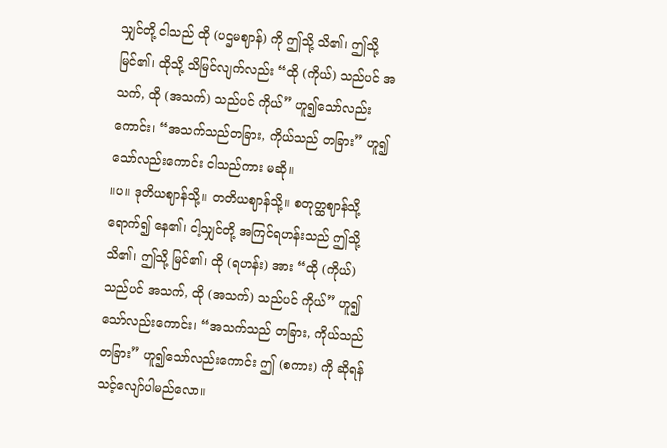သျှင်တို့ ငါသည် ထို (ပဌမဈာန်) ကို ဤသို့ သိ၏၊ ဤသို့ မြင်၏၊ ထိုသို့ သိမြင်လျက်လည်း “ထို (ကိုယ်) သည်ပင် အသက်, ထို (အသက်) သည်ပင် ကိုယ်” ဟူ၍သော်လည်းကောင်း၊ “အသက်သည်တခြား, ကိုယ်သည် တခြား” ဟူ၍သော်လည်းကောင်း ငါသည်ကား မဆို။
။ပ။ ဒုတိယဈာန်သို့။ တတိယဈာန်သို့။ စတုတ္ထဈာန်သို့ ရောက်၍ နေ၏၊ ငါ့သျှင်တို့ အကြင်ရဟန်းသည် ဤသို့ သိ၏၊ ဤသို့ မြင်၏၊ ထို (ရဟန်း) အား “ထို (ကိုယ်) သည်ပင် အသက်, ထို (အသက်) သည်ပင် ကိုယ်” ဟူ၍သော်လည်းကောင်း၊ “အသက်သည် တခြား, ကိုယ်သည် တခြား” ဟူ၍သော်လည်းကောင်း ဤ (စကား) ကို ဆိုရန် သင့်လျော်ပါမည်လော။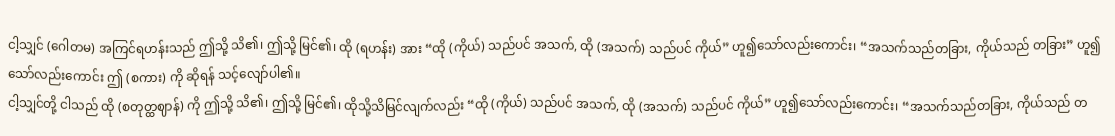ငါ့သျှင် (ဂေါတမ) အကြင်ရဟန်းသည် ဤသို့ သိ၏၊ ဤသို့ မြင်၏၊ ထို (ရဟန်း) အား “ထို (ကိုယ်) သည်ပင် အသက်, ထို (အသက်) သည်ပင် ကိုယ်” ဟူ၍သော်လည်းကောင်း၊ “အသက်သည်တခြား, ကိုယ်သည် တခြား” ဟူ၍သော်လည်းကောင်း ဤ (စကား) ကို ဆိုရန် သင့်လျော်ပါ၏။
ငါ့သျှင်တို့ ငါသည် ထို (စတုတ္ထဈာန်) ကို ဤသို့ သိ၏၊ ဤသို့ မြင်၏၊ ထိုသို့သိမြင်လျက်လည်း “ထို (ကိုယ်) သည်ပင် အသက်, ထို (အသက်) သည်ပင် ကိုယ်” ဟူ၍သော်လည်းကောင်း၊ “အသက်သည်တခြား, ကိုယ်သည် တ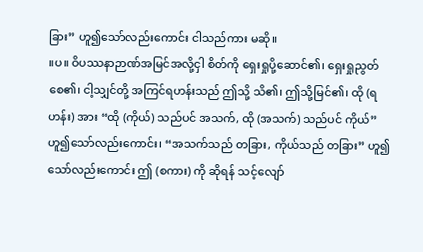ခြား” ဟူ၍သော်လည်းကောင်း ငါသည်ကား မဆို။
။ပ။ ဝိပဿနာဉာဏ်အမြင်အလို့ငှါ စိတ်ကို ရှေးရှုပို့ဆောင်၏၊ ရှေးရှုညွတ်စေ၏၊ ငါ့သျှင်တို့ အကြင်ရဟန်းသည် ဤသို့ သိ၏၊ ဤသို့မြင်၏၊ ထို (ရဟန်း) အား “ထို (ကိုယ်) သည်ပင် အသက်, ထို (အသက်) သည်ပင် ကိုယ်” ဟူ၍သော်လည်းကောင်း၊ “အသက်သည် တခြား, ကိုယ်သည် တခြား” ဟူ၍သော်လည်းကောင်း ဤ (စကား) ကို ဆိုရန် သင့်လျော်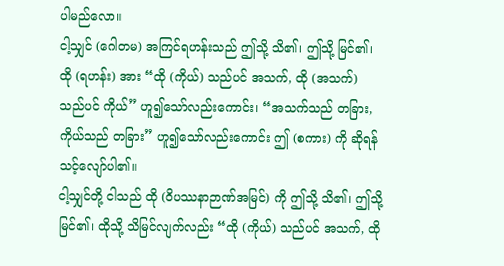ပါမည်လော။
ငါ့သျှင် (ဂေါတမ) အကြင်ရဟန်းသည် ဤသို့ သိ၏၊ ဤသို့ မြင်၏၊ ထို (ရဟန်း) အား “ထို (ကိုယ်) သည်ပင် အသက်, ထို (အသက်) သည်ပင် ကိုယ်” ဟူ၍သော်လည်းကောင်း၊ “အသက်သည် တခြား, ကိုယ်သည် တခြား” ဟူ၍သော်လည်းကောင်း ဤ (စကား) ကို ဆိုရန် သင့်လျော်ပါ၏။
ငါ့သျှင်တို့ ငါသည် ထို (ဝိပဿနာဉာဏ်အမြင်) ကို ဤသို့ သိ၏၊ ဤသို့ မြင်၏၊ ထိုသို့ သိမြင်လျက်လည်း “ထို (ကိုယ်) သည်ပင် အသက်, ထို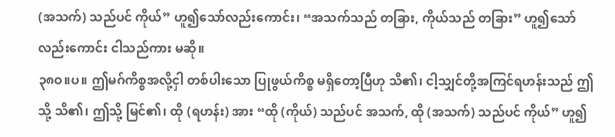(အသက်) သည်ပင် ကိုယ်” ဟူ၍သော်လည်းကောင်း၊ “အသက်သည် တခြား, ကိုယ်သည် တခြား” ဟူ၍သော်လည်းကောင်း ငါသည်ကား မဆို။
၃၈ဝ။ပ။ ဤမဂ်ကိစ္စအလို့ငှါ တစ်ပါးသော ပြုဖွယ်ကိစ္စ မရှိတော့ပြီဟု သိ၏၊ ငါ့သျှင်တို့အကြင်ရဟန်းသည် ဤသို့ သိ၏၊ ဤသို့ မြင်၏၊ ထို (ရဟန်း) အား “ထို (ကိုယ်) သည်ပင် အသက်, ထို (အသက်) သည်ပင် ကိုယ်” ဟူ၍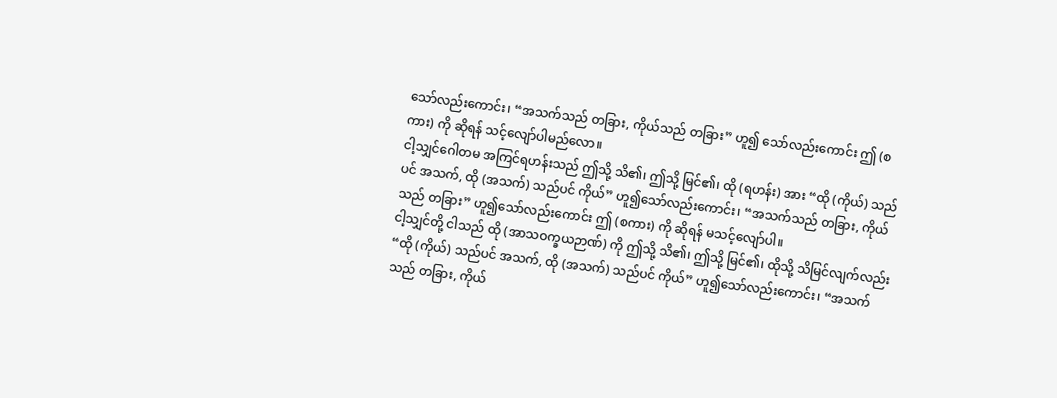သော်လည်းကောင်း၊ “အသက်သည် တခြား, ကိုယ်သည် တခြား” ဟူ၍ သော်လည်းကောင်း ဤ (စကား) ကို ဆိုရန် သင့်လျော်ပါမည်လော။
ငါ့သျှင်ဂေါတမ အကြင်ရဟန်းသည် ဤသို့ သိ၏၊ ဤသို့ မြင်၏၊ ထို (ရဟန်း) အား “ထို (ကိုယ်) သည်ပင် အသက်, ထို (အသက်) သည်ပင် ကိုယ်” ဟူ၍သော်လည်းကောင်း၊ “အသက်သည် တခြား, ကိုယ်သည် တခြား” ဟူ၍သော်လည်းကောင်း ဤ (စကား) ကို ဆိုရန် မသင့်လျော်ပါ။
ငါ့သျှင်တို့ ငါသည် ထို (အာသဝက္ခယဉာဏ်) ကို ဤသို့ သိ၏၊ ဤသို့ မြင်၏၊ ထိုသို့ သိမြင်လျက်လည်း “ထို (ကိုယ်) သည်ပင် အသက်, ထို (အသက်) သည်ပင် ကိုယ်” ဟူ၍သော်လည်းကောင်း၊ “အသက်သည် တခြား, ကိုယ်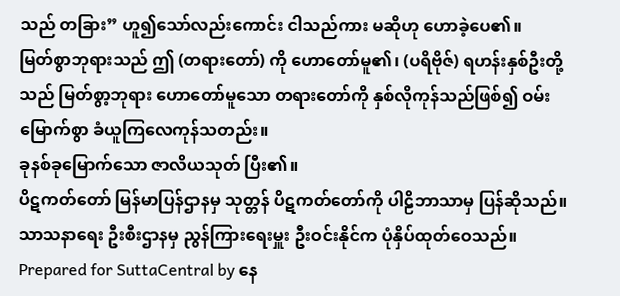သည် တခြား” ဟူ၍သော်လည်းကောင်း ငါသည်ကား မဆိုဟု ဟောခဲ့ပေ၏။
မြတ်စွာဘုရားသည် ဤ (တရားတော်) ကို ဟောတော်မူ၏၊ (ပရိဗိုဇ်) ရဟန်းနှစ်ဦးတို့သည် မြတ်စွာ့ဘုရား ဟောတော်မူသော တရားတော်ကို နှစ်လိုကုန်သည်ဖြစ်၍ ဝမ်းမြောက်စွာ ခံယူကြလေကုန်သတည်း။
ခုနစ်ခုမြောက်သော ဇာလိယသုတ် ပြီး၏။
ပိဋကတ်တော် မြန်မာပြန်ဌာနမှ သုတ္တန် ပိဋကတ်တော်ကို ပါဠိဘာသာမှ ပြန်ဆိုသည်။
သာသနာရေး ဦးစီးဌာနမှ ညွန်ကြားရေးမှူး ဦးဝင်းနိုင်က ပုံနှိပ်ထုတ်ဝေသည်။
Prepared for SuttaCentral by နေ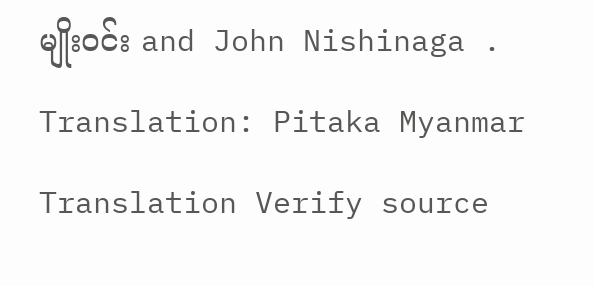မျိုးဝင်း and John Nishinaga .
Translation: Pitaka Myanmar Translation Verify source